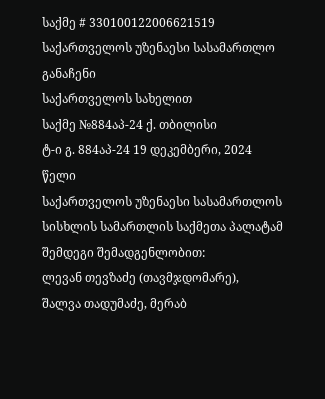საქმე # 330100122006621519
საქართველოს უზენაესი სასამართლო
განაჩენი
საქართველოს სახელით
საქმე №884აპ-24 ქ. თბილისი
ტ-ი გ. 884აპ-24 19 დეკემბერი, 2024 წელი
საქართველოს უზენაესი სასამართლოს სისხლის სამართლის საქმეთა პალატამ შემდეგი შემადგენლობით:
ლევან თევზაძე (თავმჯდომარე),
შალვა თადუმაძე, მერაბ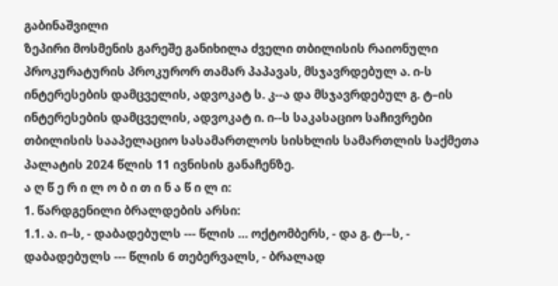გაბინაშვილი
ზეპირი მოსმენის გარეშე განიხილა ძველი თბილისის რაიონული პროკურატურის პროკურორ თამარ პაპავას, მსჯავრდებულ ა. ი-ს ინტერესების დამცველის, ადვოკატ ს. კ--ა და მსჯავრდებულ გ. ტ–ის ინტერესების დამცველის, ადვოკატ ი. ი--ს საკასაციო საჩივრები თბილისის სააპელაციო სასამართლოს სისხლის სამართლის საქმეთა პალატის 2024 წლის 11 ივნისის განაჩენზე.
ა ღ წ ე რ ი ლ ო ბ ი თ ი ნ ა წ ი ლ ი:
1. წარდგენილი ბრალდების არსი:
1.1. ა. ი–ს, - დაბადებულს --- წლის … ოქტომბერს, - და გ. ტ-–ს, - დაბადებულს --- წლის 6 თებერვალს, - ბრალად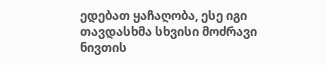ედებათ ყაჩაღობა, ესე იგი თავდასხმა სხვისი მოძრავი ნივთის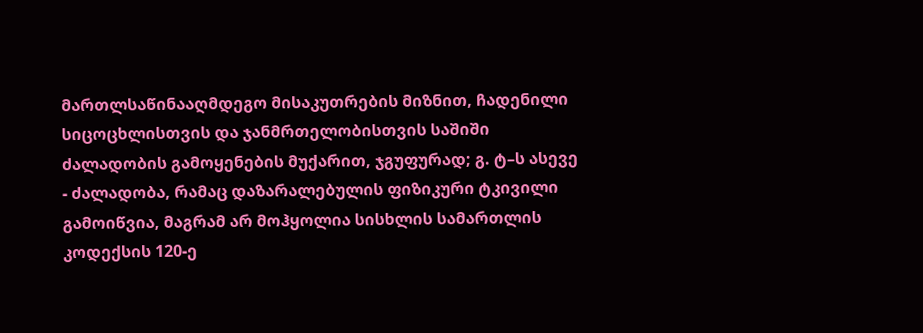მართლსაწინააღმდეგო მისაკუთრების მიზნით, ჩადენილი სიცოცხლისთვის და ჯანმრთელობისთვის საშიში ძალადობის გამოყენების მუქარით, ჯგუფურად; გ. ტ–ს ასევე - ძალადობა, რამაც დაზარალებულის ფიზიკური ტკივილი გამოიწვია, მაგრამ არ მოჰყოლია სისხლის სამართლის კოდექსის 120-ე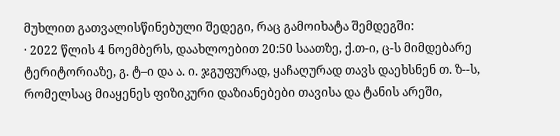მუხლით გათვალისწინებული შედეგი, რაც გამოიხატა შემდეგში:
· 2022 წლის 4 ნოემბერს, დაახლოებით 20:50 საათზე, ქ.თ-ი, ც-ს მიმდებარე ტერიტორიაზე, გ. ტ–ი და ა. ი. ჯგუფურად, ყაჩაღურად თავს დაეხსნენ თ. ზ--ს, რომელსაც მიაყენეს ფიზიკური დაზიანებები თავისა და ტანის არეში,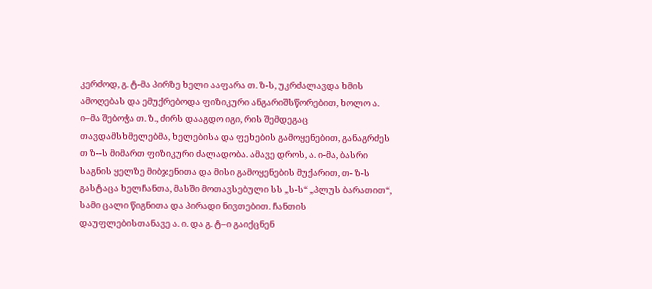კერძოდ, გ. ტ-მა პირზე ხელი ააფარა თ. ზ-ს, უკრძალავდა ხმის ამოღებას და ემუქრებოდა ფიზიკური ანგარიშსწორებით, ხოლო ა. ი–მა შებოჭა თ. ზ., ძირს დააგდო იგი, რის შემდეგაც თავდამსხმელებმა, ხელებისა და ფეხების გამოყენებით, განაგრძეს თ ზ--ს მიმართ ფიზიკური ძალადობა. ამავე დროს, ა. ი-მა, ბასრი საგნის ყელზე მიბჯენითა და მისი გამოყენების მუქარით, თ- ზ-ს გასტაცა ხელჩანთა, მასში მოთავსებული სს „ს-ს“ „პლუს ბარათით“, სამი ცალი წიგნითა და პირადი ნივთებით. ჩანთის დაუფლებისთანავე ა. ი. და გ. ტ–ი გაიქცნენ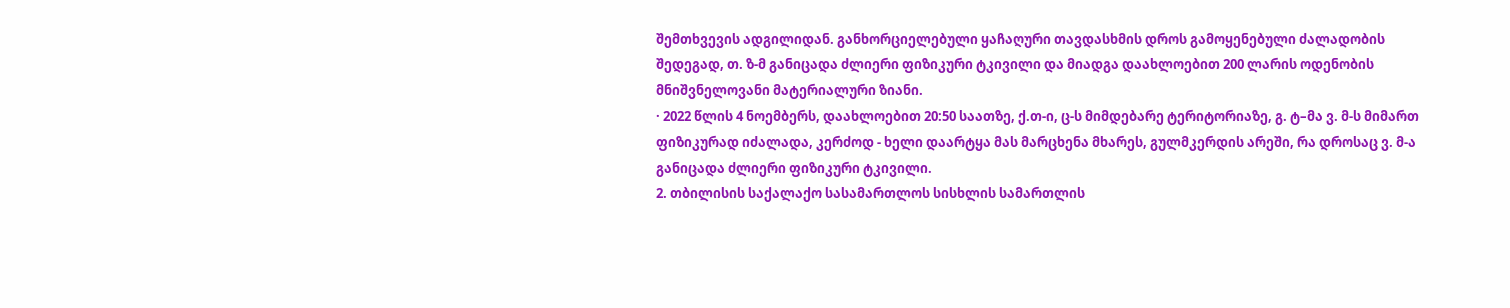შემთხვევის ადგილიდან. განხორციელებული ყაჩაღური თავდასხმის დროს გამოყენებული ძალადობის შედეგად, თ. ზ-მ განიცადა ძლიერი ფიზიკური ტკივილი და მიადგა დაახლოებით 200 ლარის ოდენობის მნიშვნელოვანი მატერიალური ზიანი.
· 2022 წლის 4 ნოემბერს, დაახლოებით 20:50 საათზე, ქ.თ-ი, ც-ს მიმდებარე ტერიტორიაზე, გ. ტ–მა ვ. მ-ს მიმართ ფიზიკურად იძალადა, კერძოდ - ხელი დაარტყა მას მარცხენა მხარეს, გულმკერდის არეში, რა დროსაც ვ. მ-ა განიცადა ძლიერი ფიზიკური ტკივილი.
2. თბილისის საქალაქო სასამართლოს სისხლის სამართლის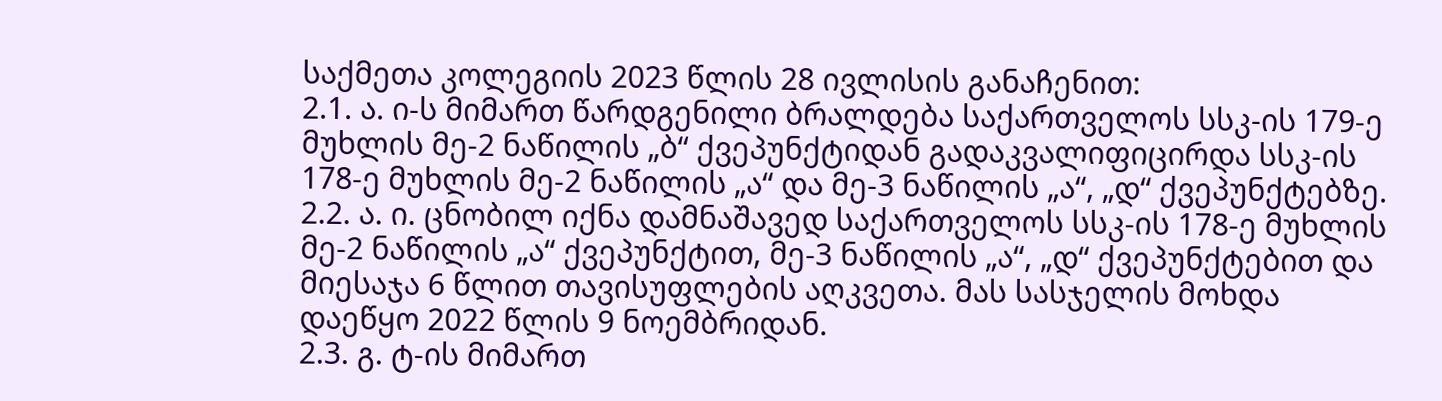საქმეთა კოლეგიის 2023 წლის 28 ივლისის განაჩენით:
2.1. ა. ი-ს მიმართ წარდგენილი ბრალდება საქართველოს სსკ-ის 179-ე მუხლის მე-2 ნაწილის „ბ“ ქვეპუნქტიდან გადაკვალიფიცირდა სსკ-ის 178-ე მუხლის მე-2 ნაწილის „ა“ და მე-3 ნაწილის „ა“, „დ“ ქვეპუნქტებზე.
2.2. ა. ი. ცნობილ იქნა დამნაშავედ საქართველოს სსკ-ის 178-ე მუხლის მე-2 ნაწილის „ა“ ქვეპუნქტით, მე-3 ნაწილის „ა“, „დ“ ქვეპუნქტებით და მიესაჯა 6 წლით თავისუფლების აღკვეთა. მას სასჯელის მოხდა დაეწყო 2022 წლის 9 ნოემბრიდან.
2.3. გ. ტ-ის მიმართ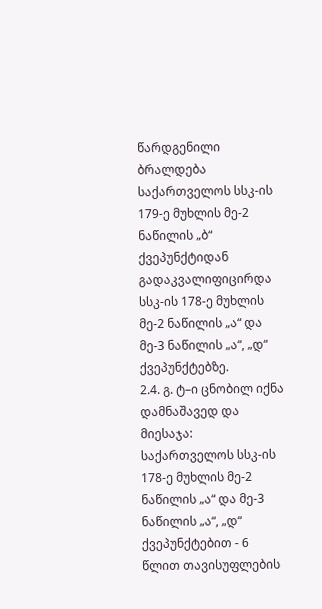წარდგენილი ბრალდება საქართველოს სსკ-ის 179-ე მუხლის მე-2 ნაწილის „ბ“ ქვეპუნქტიდან გადაკვალიფიცირდა სსკ-ის 178-ე მუხლის მე-2 ნაწილის „ა“ და მე-3 ნაწილის „ა“, „დ“ ქვეპუნქტებზე.
2.4. გ. ტ–ი ცნობილ იქნა დამნაშავედ და მიესაჯა: საქართველოს სსკ-ის 178-ე მუხლის მე-2 ნაწილის „ა“ და მე-3 ნაწილის „ა“, „დ“ ქვეპუნქტებით - 6 წლით თავისუფლების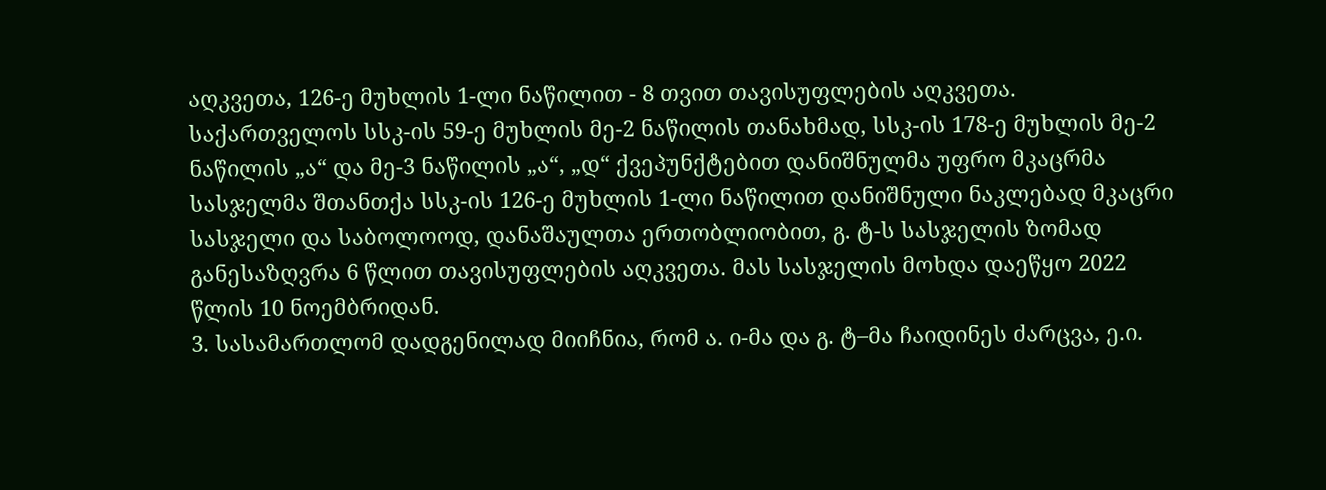აღკვეთა, 126-ე მუხლის 1-ლი ნაწილით - 8 თვით თავისუფლების აღკვეთა. საქართველოს სსკ-ის 59-ე მუხლის მე-2 ნაწილის თანახმად, სსკ-ის 178-ე მუხლის მე-2 ნაწილის „ა“ და მე-3 ნაწილის „ა“, „დ“ ქვეპუნქტებით დანიშნულმა უფრო მკაცრმა სასჯელმა შთანთქა სსკ-ის 126-ე მუხლის 1-ლი ნაწილით დანიშნული ნაკლებად მკაცრი სასჯელი და საბოლოოდ, დანაშაულთა ერთობლიობით, გ. ტ-ს სასჯელის ზომად განესაზღვრა 6 წლით თავისუფლების აღკვეთა. მას სასჯელის მოხდა დაეწყო 2022 წლის 10 ნოემბრიდან.
3. სასამართლომ დადგენილად მიიჩნია, რომ ა. ი-მა და გ. ტ–მა ჩაიდინეს ძარცვა, ე.ი.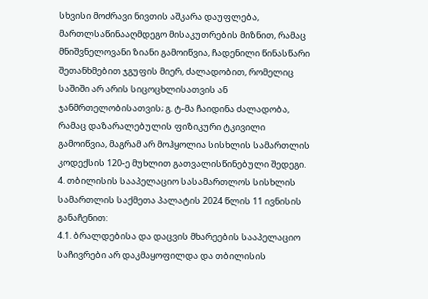სხვისი მოძრავი ნივთის აშკარა დაუფლება, მართლსაწინააღმდეგო მისაკუთრების მიზნით, რამაც მნიშვნელოვანი ზიანი გამოიწვია, ჩადენილი წინასწარი შეთანხმებით ჯგუფის მიერ, ძალადობით, რომელიც საშიში არ არის სიცოცხლისათვის ან ჯანმრთელობისათვის; გ. ტ-მა ჩაიდინა ძალადობა, რამაც დაზარალებულის ფიზიკური ტკივილი გამოიწვია, მაგრამ არ მოჰყოლია სისხლის სამართლის კოდექსის 120-ე მუხლით გათვალისწინებული შედეგი.
4. თბილისის სააპელაციო სასამართლოს სისხლის სამართლის საქმეთა პალატის 2024 წლის 11 ივნისის განაჩენით:
4.1. ბრალდებისა და დაცვის მხარეების სააპელაციო საჩივრები არ დაკმაყოფილდა და თბილისის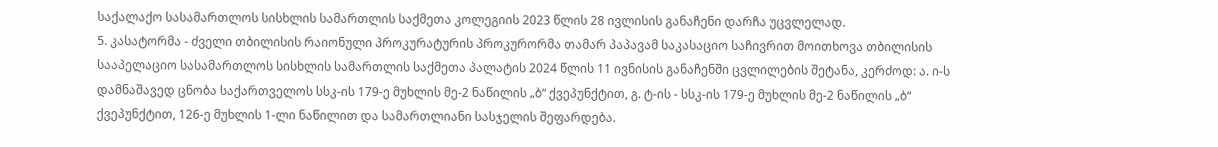საქალაქო სასამართლოს სისხლის სამართლის საქმეთა კოლეგიის 2023 წლის 28 ივლისის განაჩენი დარჩა უცვლელად.
5. კასატორმა - ძველი თბილისის რაიონული პროკურატურის პროკურორმა თამარ პაპავამ საკასაციო საჩივრით მოითხოვა თბილისის სააპელაციო სასამართლოს სისხლის სამართლის საქმეთა პალატის 2024 წლის 11 ივნისის განაჩენში ცვლილების შეტანა, კერძოდ: ა. ი-ს დამნაშავედ ცნობა საქართველოს სსკ-ის 179-ე მუხლის მე-2 ნაწილის „ბ“ ქვეპუნქტით, გ. ტ-ის - სსკ-ის 179-ე მუხლის მე-2 ნაწილის „ბ“ ქვეპუნქტით, 126-ე მუხლის 1-ლი ნაწილით და სამართლიანი სასჯელის შეფარდება.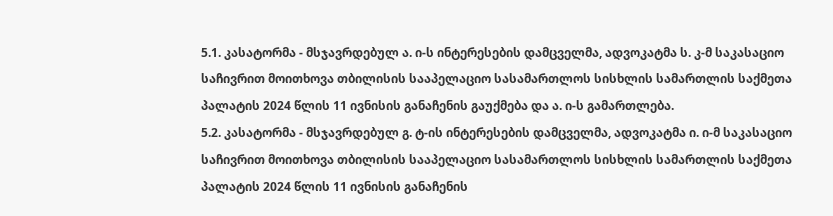5.1. კასატორმა - მსჯავრდებულ ა. ი-ს ინტერესების დამცველმა, ადვოკატმა ს. კ-მ საკასაციო საჩივრით მოითხოვა თბილისის სააპელაციო სასამართლოს სისხლის სამართლის საქმეთა პალატის 2024 წლის 11 ივნისის განაჩენის გაუქმება და ა. ი-ს გამართლება.
5.2. კასატორმა - მსჯავრდებულ გ. ტ-ის ინტერესების დამცველმა, ადვოკატმა ი. ი-მ საკასაციო საჩივრით მოითხოვა თბილისის სააპელაციო სასამართლოს სისხლის სამართლის საქმეთა პალატის 2024 წლის 11 ივნისის განაჩენის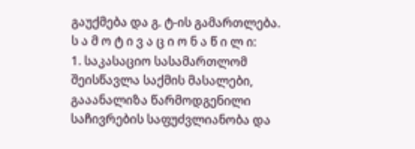გაუქმება და გ. ტ-ის გამართლება.
ს ა მ ო ტ ი ვ ა ც ი ო ნ ა წ ი ლ ი:
1. საკასაციო სასამართლომ შეისწავლა საქმის მასალები, გააანალიზა წარმოდგენილი საჩივრების საფუძვლიანობა და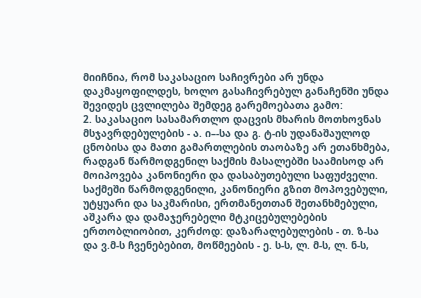მიიჩნია, რომ საკასაციო საჩივრები არ უნდა დაკმაყოფილდეს, ხოლო გასაჩივრებულ განაჩენში უნდა შევიდეს ცვლილება შემდეგ გარემოებათა გამო:
2. საკასაციო სასამართლო დაცვის მხარის მოთხოვნას მსჯავრდებულების - ა. ი–-სა და გ. ტ-ის უდანაშაულოდ ცნობისა და მათი გამართლების თაობაზე არ ეთანხმება, რადგან წარმოდგენილ საქმის მასალებში საამისოდ არ მოიპოვება კანონიერი და დასაბუთებული საფუძველი. საქმეში წარმოდგენილი, კანონიერი გზით მოპოვებული, უტყუარი და საკმარისი, ერთმანეთთან შეთანხმებული, აშკარა და დამაჯერებელი მტკიცებულებების ერთობლიობით, კერძოდ: დაზარალებულების - თ. ზ-სა და ვ.მ-ს ჩვენებებით, მოწმეების - ე. ს-ს, ლ. მ-ს, ლ. ნ-ს,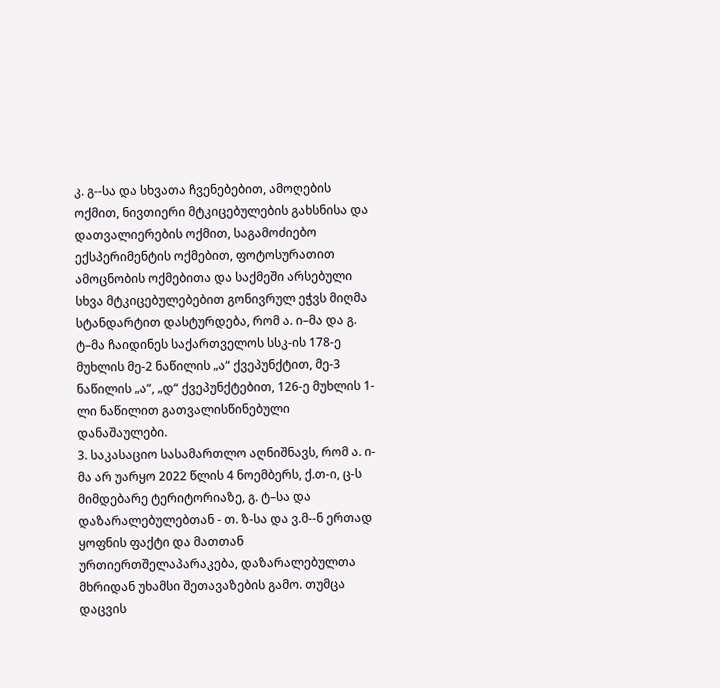კ. გ--სა და სხვათა ჩვენებებით, ამოღების ოქმით, ნივთიერი მტკიცებულების გახსნისა და დათვალიერების ოქმით, საგამოძიებო ექსპერიმენტის ოქმებით, ფოტოსურათით ამოცნობის ოქმებითა და საქმეში არსებული სხვა მტკიცებულებებით გონივრულ ეჭვს მიღმა სტანდარტით დასტურდება, რომ ა. ი–მა და გ. ტ–მა ჩაიდინეს საქართველოს სსკ-ის 178-ე მუხლის მე-2 ნაწილის „ა“ ქვეპუნქტით, მე-3 ნაწილის „ა“, „დ“ ქვეპუნქტებით, 126-ე მუხლის 1-ლი ნაწილით გათვალისწინებული დანაშაულები.
3. საკასაციო სასამართლო აღნიშნავს, რომ ა. ი-მა არ უარყო 2022 წლის 4 ნოემბერს, ქ.თ-ი, ც-ს მიმდებარე ტერიტორიაზე, გ. ტ–სა და დაზარალებულებთან - თ. ზ-სა და ვ.მ--ნ ერთად ყოფნის ფაქტი და მათთან ურთიერთშელაპარაკება, დაზარალებულთა მხრიდან უხამსი შეთავაზების გამო. თუმცა დაცვის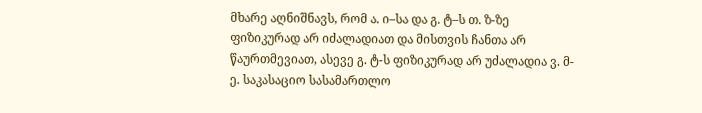მხარე აღნიშნავს, რომ ა. ი–სა და გ. ტ–ს თ. ზ-ზე ფიზიკურად არ იძალადიათ და მისთვის ჩანთა არ წაურთმევიათ, ასევე გ. ტ-ს ფიზიკურად არ უძალადია ვ. მ-ე. საკასაციო სასამართლო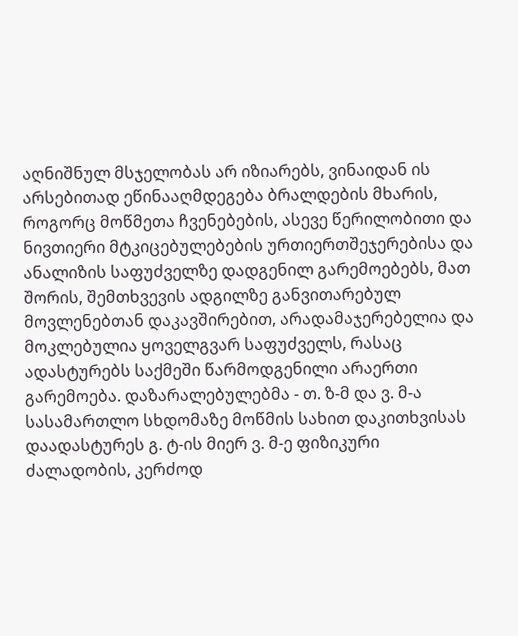აღნიშნულ მსჯელობას არ იზიარებს, ვინაიდან ის არსებითად ეწინააღმდეგება ბრალდების მხარის, როგორც მოწმეთა ჩვენებების, ასევე წერილობითი და ნივთიერი მტკიცებულებების ურთიერთშეჯერებისა და ანალიზის საფუძველზე დადგენილ გარემოებებს, მათ შორის, შემთხვევის ადგილზე განვითარებულ მოვლენებთან დაკავშირებით, არადამაჯერებელია და მოკლებულია ყოველგვარ საფუძველს, რასაც ადასტურებს საქმეში წარმოდგენილი არაერთი გარემოება. დაზარალებულებმა - თ. ზ-მ და ვ. მ-ა სასამართლო სხდომაზე მოწმის სახით დაკითხვისას დაადასტურეს გ. ტ-ის მიერ ვ. მ-ე ფიზიკური ძალადობის, კერძოდ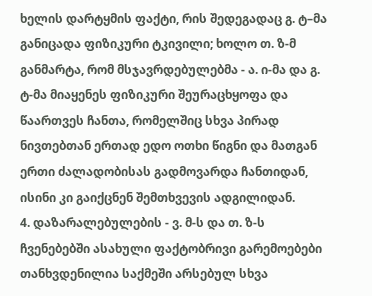ხელის დარტყმის ფაქტი, რის შედეგადაც გ. ტ–მა განიცადა ფიზიკური ტკივილი; ხოლო თ. ზ-მ განმარტა, რომ მსჯავრდებულებმა - ა. ი-მა და გ. ტ-მა მიაყენეს ფიზიკური შეურაცხყოფა და წაართვეს ჩანთა, რომელშიც სხვა პირად ნივთებთან ერთად ედო ოთხი წიგნი და მათგან ერთი ძალადობისას გადმოვარდა ჩანთიდან, ისინი კი გაიქცნენ შემთხვევის ადგილიდან.
4. დაზარალებულების - ვ. მ-ს და თ. ზ-ს ჩვენებებში ასახული ფაქტობრივი გარემოებები თანხვდენილია საქმეში არსებულ სხვა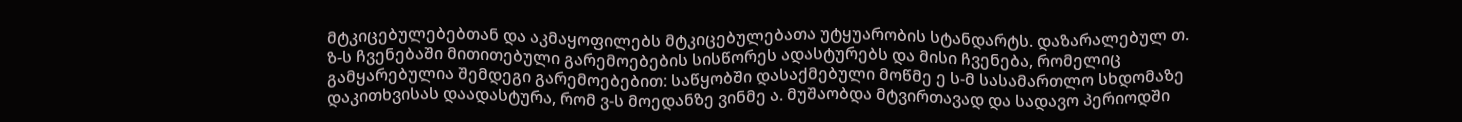მტკიცებულებებთან და აკმაყოფილებს მტკიცებულებათა უტყუარობის სტანდარტს. დაზარალებულ თ. ზ-ს ჩვენებაში მითითებული გარემოებების სისწორეს ადასტურებს და მისი ჩვენება, რომელიც გამყარებულია შემდეგი გარემოებებით: საწყობში დასაქმებული მოწმე ე ს-მ სასამართლო სხდომაზე დაკითხვისას დაადასტურა, რომ ვ-ს მოედანზე ვინმე ა. მუშაობდა მტვირთავად და სადავო პერიოდში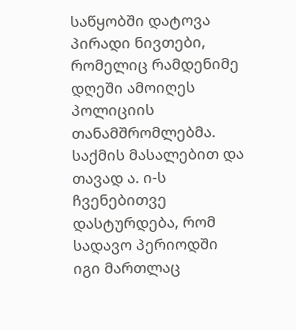საწყობში დატოვა პირადი ნივთები, რომელიც რამდენიმე დღეში ამოიღეს პოლიციის თანამშრომლებმა. საქმის მასალებით და თავად ა. ი-ს ჩვენებითვე დასტურდება, რომ სადავო პერიოდში იგი მართლაც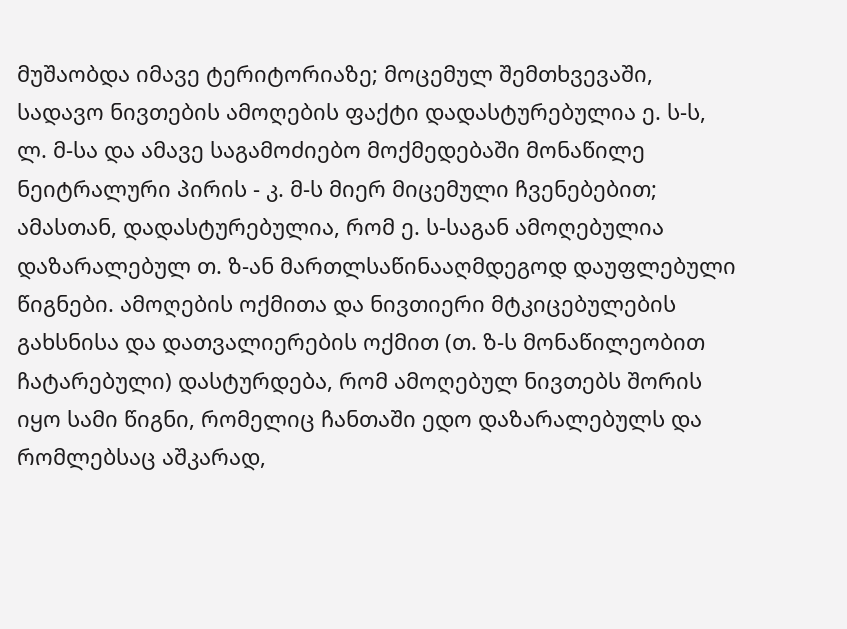მუშაობდა იმავე ტერიტორიაზე; მოცემულ შემთხვევაში, სადავო ნივთების ამოღების ფაქტი დადასტურებულია ე. ს-ს, ლ. მ-სა და ამავე საგამოძიებო მოქმედებაში მონაწილე ნეიტრალური პირის - კ. მ-ს მიერ მიცემული ჩვენებებით; ამასთან, დადასტურებულია, რომ ე. ს-საგან ამოღებულია დაზარალებულ თ. ზ-ან მართლსაწინააღმდეგოდ დაუფლებული წიგნები. ამოღების ოქმითა და ნივთიერი მტკიცებულების გახსნისა და დათვალიერების ოქმით (თ. ზ-ს მონაწილეობით ჩატარებული) დასტურდება, რომ ამოღებულ ნივთებს შორის იყო სამი წიგნი, რომელიც ჩანთაში ედო დაზარალებულს და რომლებსაც აშკარად,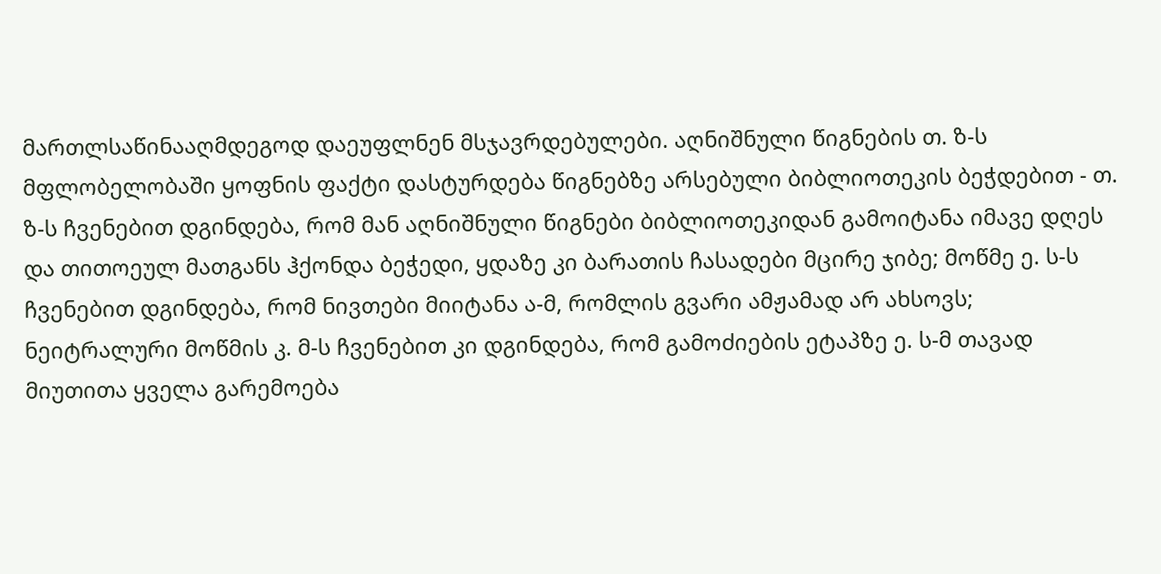მართლსაწინააღმდეგოდ დაეუფლნენ მსჯავრდებულები. აღნიშნული წიგნების თ. ზ-ს მფლობელობაში ყოფნის ფაქტი დასტურდება წიგნებზე არსებული ბიბლიოთეკის ბეჭდებით - თ. ზ-ს ჩვენებით დგინდება, რომ მან აღნიშნული წიგნები ბიბლიოთეკიდან გამოიტანა იმავე დღეს და თითოეულ მათგანს ჰქონდა ბეჭედი, ყდაზე კი ბარათის ჩასადები მცირე ჯიბე; მოწმე ე. ს-ს ჩვენებით დგინდება, რომ ნივთები მიიტანა ა-მ, რომლის გვარი ამჟამად არ ახსოვს; ნეიტრალური მოწმის კ. მ-ს ჩვენებით კი დგინდება, რომ გამოძიების ეტაპზე ე. ს-მ თავად მიუთითა ყველა გარემოება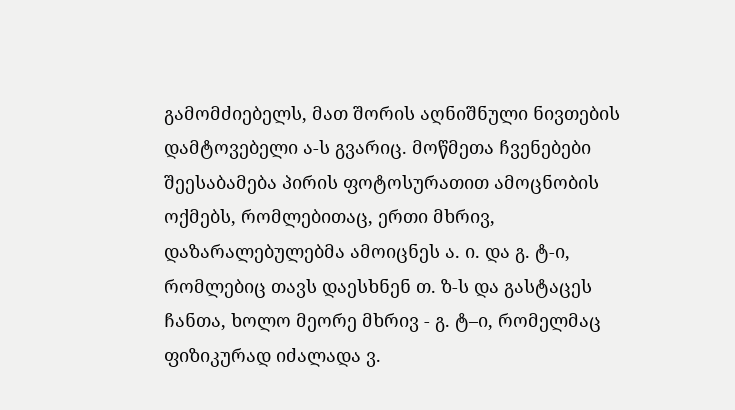გამომძიებელს, მათ შორის აღნიშნული ნივთების დამტოვებელი ა-ს გვარიც. მოწმეთა ჩვენებები შეესაბამება პირის ფოტოსურათით ამოცნობის ოქმებს, რომლებითაც, ერთი მხრივ, დაზარალებულებმა ამოიცნეს ა. ი. და გ. ტ-ი, რომლებიც თავს დაესხნენ თ. ზ-ს და გასტაცეს ჩანთა, ხოლო მეორე მხრივ - გ. ტ–ი, რომელმაც ფიზიკურად იძალადა ვ.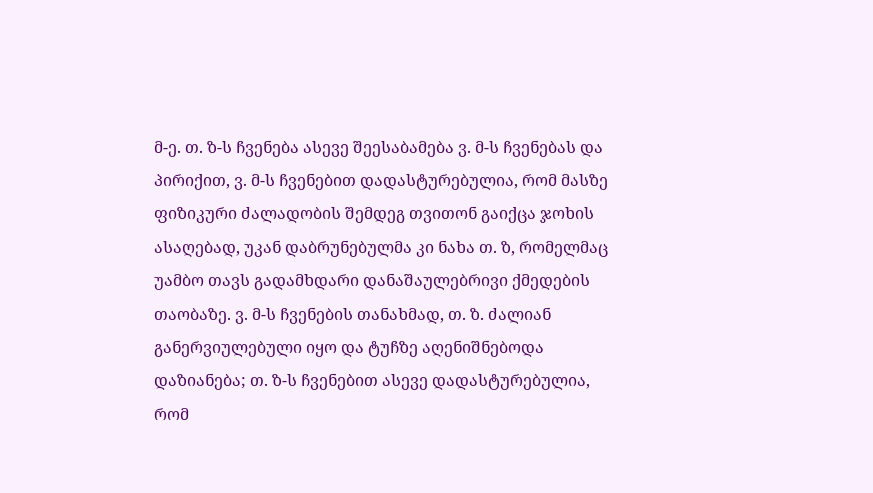მ-ე. თ. ზ-ს ჩვენება ასევე შეესაბამება ვ. მ-ს ჩვენებას და პირიქით, ვ. მ-ს ჩვენებით დადასტურებულია, რომ მასზე ფიზიკური ძალადობის შემდეგ თვითონ გაიქცა ჯოხის ასაღებად, უკან დაბრუნებულმა კი ნახა თ. ზ, რომელმაც უამბო თავს გადამხდარი დანაშაულებრივი ქმედების თაობაზე. ვ. მ-ს ჩვენების თანახმად, თ. ზ. ძალიან განერვიულებული იყო და ტუჩზე აღენიშნებოდა დაზიანება; თ. ზ-ს ჩვენებით ასევე დადასტურებულია, რომ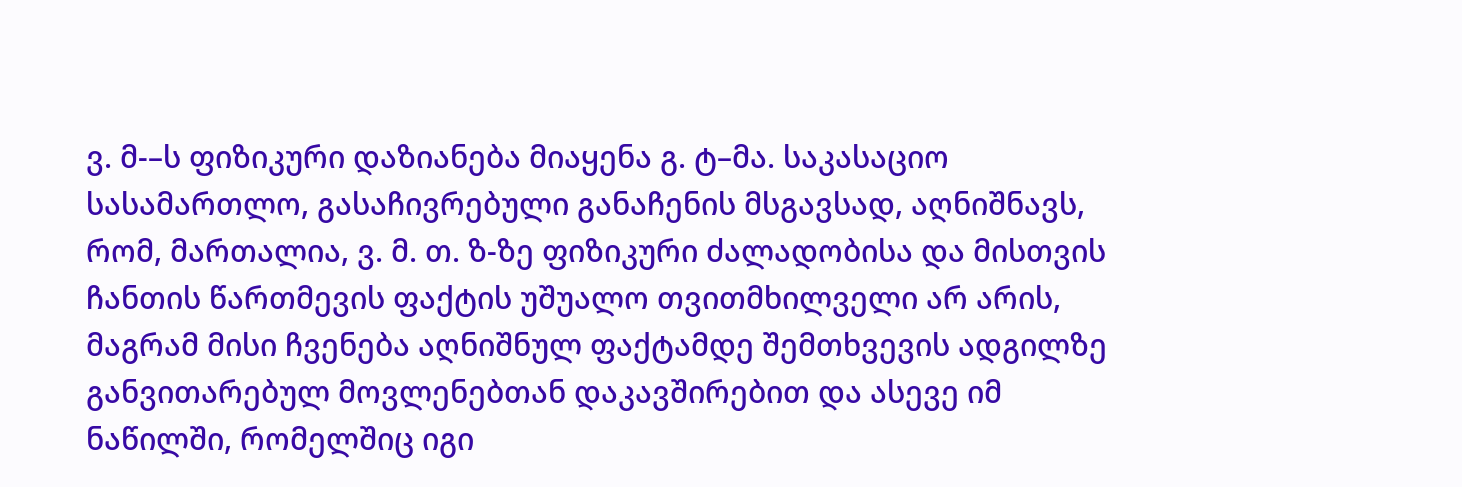ვ. მ-–ს ფიზიკური დაზიანება მიაყენა გ. ტ–მა. საკასაციო სასამართლო, გასაჩივრებული განაჩენის მსგავსად, აღნიშნავს, რომ, მართალია, ვ. მ. თ. ზ-ზე ფიზიკური ძალადობისა და მისთვის ჩანთის წართმევის ფაქტის უშუალო თვითმხილველი არ არის, მაგრამ მისი ჩვენება აღნიშნულ ფაქტამდე შემთხვევის ადგილზე განვითარებულ მოვლენებთან დაკავშირებით და ასევე იმ ნაწილში, რომელშიც იგი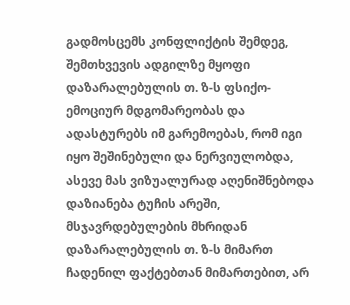გადმოსცემს კონფლიქტის შემდეგ, შემთხვევის ადგილზე მყოფი დაზარალებულის თ. ზ-ს ფსიქო-ემოციურ მდგომარეობას და ადასტურებს იმ გარემოებას, რომ იგი იყო შეშინებული და ნერვიულობდა, ასევე მას ვიზუალურად აღენიშნებოდა დაზიანება ტუჩის არეში, მსჯავრდებულების მხრიდან დაზარალებულის თ. ზ-ს მიმართ ჩადენილ ფაქტებთან მიმართებით, არ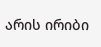არის ირიბი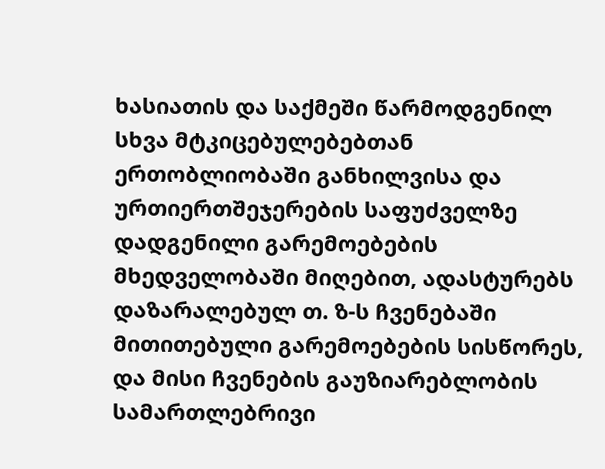ხასიათის და საქმეში წარმოდგენილ სხვა მტკიცებულებებთან ერთობლიობაში განხილვისა და ურთიერთშეჯერების საფუძველზე დადგენილი გარემოებების მხედველობაში მიღებით, ადასტურებს დაზარალებულ თ. ზ-ს ჩვენებაში მითითებული გარემოებების სისწორეს, და მისი ჩვენების გაუზიარებლობის სამართლებრივი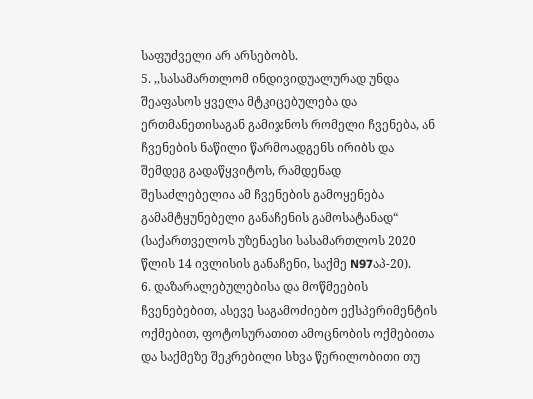საფუძველი არ არსებობს.
5. ,,სასამართლომ ინდივიდუალურად უნდა შეაფასოს ყველა მტკიცებულება და ერთმანეთისაგან გამიჯნოს რომელი ჩვენება, ან ჩვენების ნაწილი წარმოადგენს ირიბს და შემდეგ გადაწყვიტოს, რამდენად შესაძლებელია ამ ჩვენების გამოყენება გამამტყუნებელი განაჩენის გამოსატანად“ (საქართველოს უზენაესი სასამართლოს 2020 წლის 14 ივლისის განაჩენი, საქმე N97აპ-20).
6. დაზარალებულებისა და მოწმეების ჩვენებებით, ასევე საგამოძიებო ექსპერიმენტის ოქმებით, ფოტოსურათით ამოცნობის ოქმებითა და საქმეზე შეკრებილი სხვა წერილობითი თუ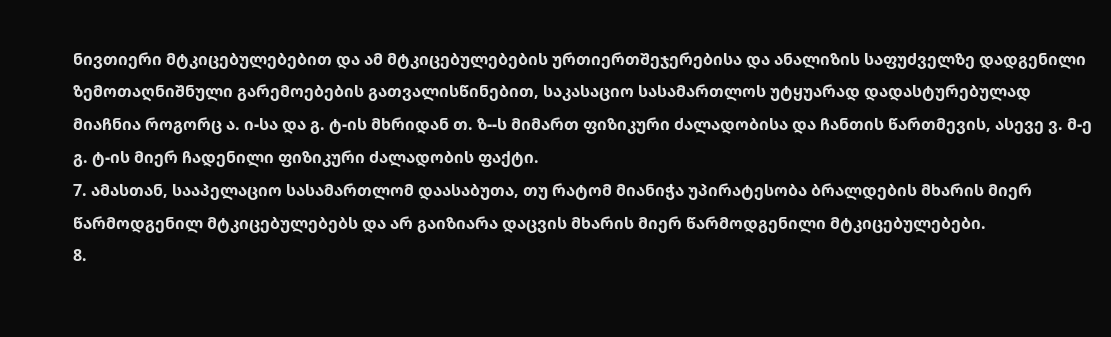ნივთიერი მტკიცებულებებით და ამ მტკიცებულებების ურთიერთშეჯერებისა და ანალიზის საფუძველზე დადგენილი ზემოთაღნიშნული გარემოებების გათვალისწინებით, საკასაციო სასამართლოს უტყუარად დადასტურებულად მიაჩნია როგორც ა. ი-სა და გ. ტ-ის მხრიდან თ. ზ--ს მიმართ ფიზიკური ძალადობისა და ჩანთის წართმევის, ასევე ვ. მ-ე გ. ტ-ის მიერ ჩადენილი ფიზიკური ძალადობის ფაქტი.
7. ამასთან, სააპელაციო სასამართლომ დაასაბუთა, თუ რატომ მიანიჭა უპირატესობა ბრალდების მხარის მიერ წარმოდგენილ მტკიცებულებებს და არ გაიზიარა დაცვის მხარის მიერ წარმოდგენილი მტკიცებულებები.
8.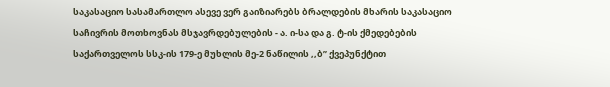საკასაციო სასამართლო ასევე ვერ გაიზიარებს ბრალდების მხარის საკასაციო საჩივრის მოთხოვნას მსჯავრდებულების - ა. ი-სა და გ. ტ-ის ქმედებების საქართველოს სსკ-ის 179-ე მუხლის მე-2 ნაწილის ,,ბ’’ ქვეპუნქტით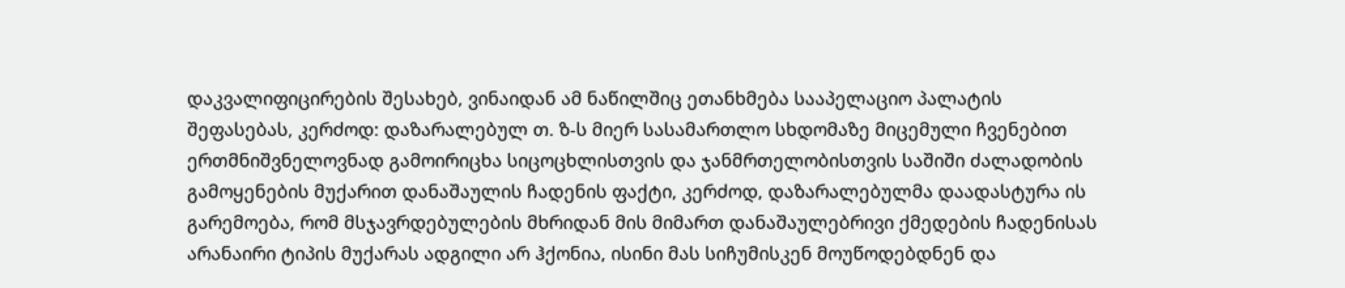დაკვალიფიცირების შესახებ, ვინაიდან ამ ნაწილშიც ეთანხმება სააპელაციო პალატის შეფასებას, კერძოდ: დაზარალებულ თ. ზ-ს მიერ სასამართლო სხდომაზე მიცემული ჩვენებით ერთმნიშვნელოვნად გამოირიცხა სიცოცხლისთვის და ჯანმრთელობისთვის საშიში ძალადობის გამოყენების მუქარით დანაშაულის ჩადენის ფაქტი, კერძოდ, დაზარალებულმა დაადასტურა ის გარემოება, რომ მსჯავრდებულების მხრიდან მის მიმართ დანაშაულებრივი ქმედების ჩადენისას არანაირი ტიპის მუქარას ადგილი არ ჰქონია, ისინი მას სიჩუმისკენ მოუწოდებდნენ და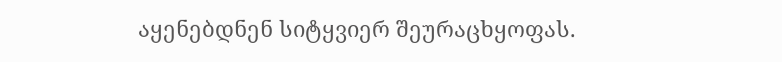აყენებდნენ სიტყვიერ შეურაცხყოფას.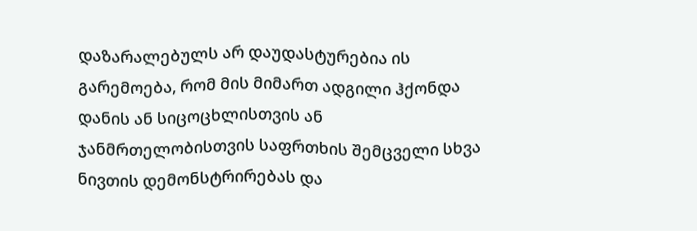დაზარალებულს არ დაუდასტურებია ის გარემოება, რომ მის მიმართ ადგილი ჰქონდა დანის ან სიცოცხლისთვის ან ჯანმრთელობისთვის საფრთხის შემცველი სხვა ნივთის დემონსტრირებას და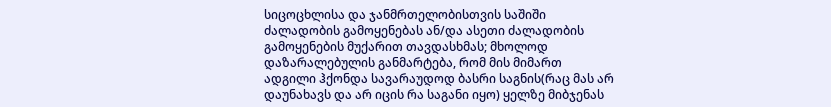სიცოცხლისა და ჯანმრთელობისთვის საშიში ძალადობის გამოყენებას ან/და ასეთი ძალადობის გამოყენების მუქარით თავდასხმას; მხოლოდ დაზარალებულის განმარტება, რომ მის მიმართ ადგილი ჰქონდა სავარაუდოდ ბასრი საგნის(რაც მას არ დაუნახავს და არ იცის რა საგანი იყო) ყელზე მიბჯენას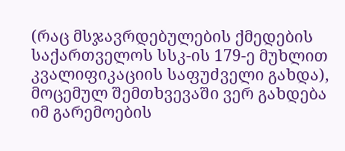(რაც მსჯავრდებულების ქმედების საქართველოს სსკ-ის 179-ე მუხლით კვალიფიკაციის საფუძველი გახდა), მოცემულ შემთხვევაში ვერ გახდება იმ გარემოების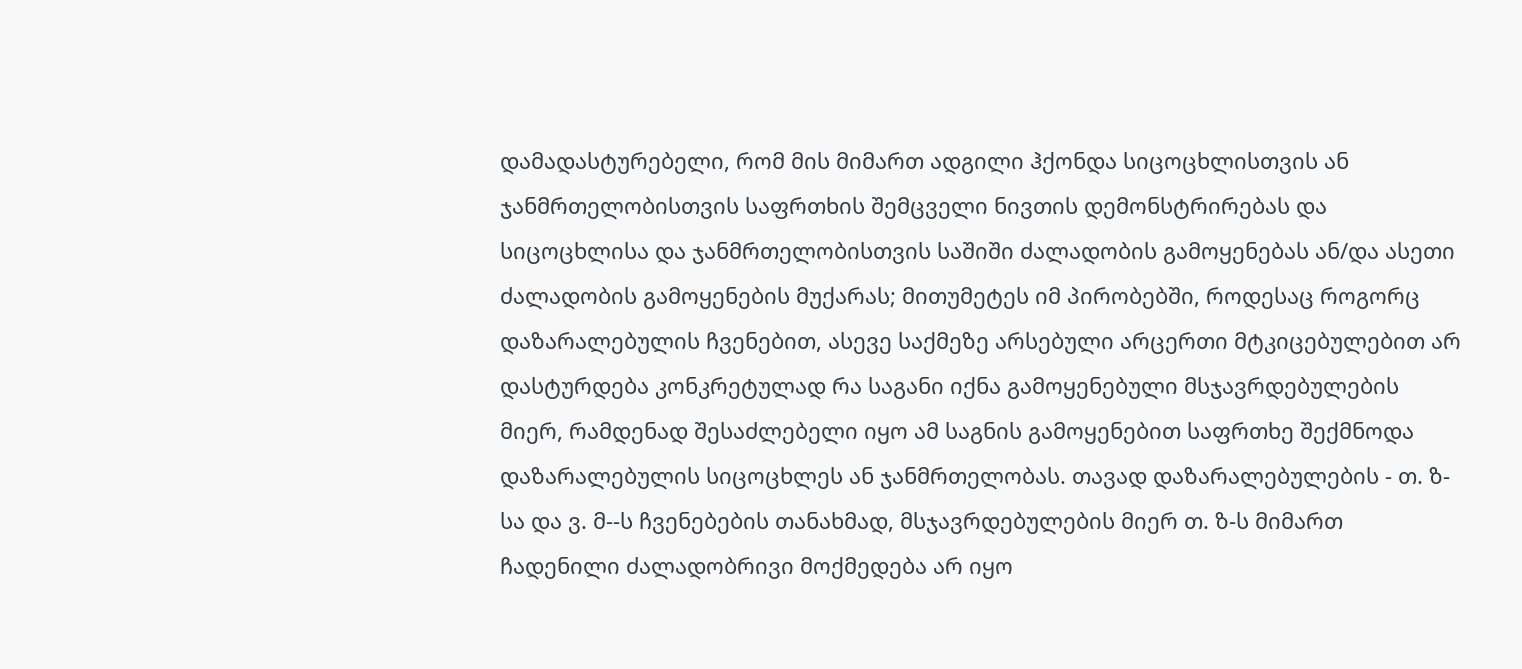დამადასტურებელი, რომ მის მიმართ ადგილი ჰქონდა სიცოცხლისთვის ან ჯანმრთელობისთვის საფრთხის შემცველი ნივთის დემონსტრირებას და სიცოცხლისა და ჯანმრთელობისთვის საშიში ძალადობის გამოყენებას ან/და ასეთი ძალადობის გამოყენების მუქარას; მითუმეტეს იმ პირობებში, როდესაც როგორც დაზარალებულის ჩვენებით, ასევე საქმეზე არსებული არცერთი მტკიცებულებით არ დასტურდება კონკრეტულად რა საგანი იქნა გამოყენებული მსჯავრდებულების მიერ, რამდენად შესაძლებელი იყო ამ საგნის გამოყენებით საფრთხე შექმნოდა დაზარალებულის სიცოცხლეს ან ჯანმრთელობას. თავად დაზარალებულების - თ. ზ-სა და ვ. მ--ს ჩვენებების თანახმად, მსჯავრდებულების მიერ თ. ზ-ს მიმართ ჩადენილი ძალადობრივი მოქმედება არ იყო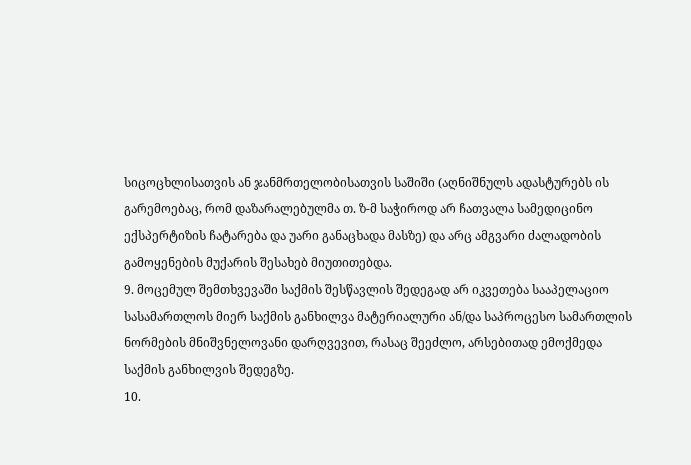სიცოცხლისათვის ან ჯანმრთელობისათვის საშიში (აღნიშნულს ადასტურებს ის გარემოებაც, რომ დაზარალებულმა თ. ზ-მ საჭიროდ არ ჩათვალა სამედიცინო ექსპერტიზის ჩატარება და უარი განაცხადა მასზე) და არც ამგვარი ძალადობის გამოყენების მუქარის შესახებ მიუთითებდა.
9. მოცემულ შემთხვევაში საქმის შესწავლის შედეგად არ იკვეთება სააპელაციო სასამართლოს მიერ საქმის განხილვა მატერიალური ან/და საპროცესო სამართლის ნორმების მნიშვნელოვანი დარღვევით, რასაც შეეძლო, არსებითად ემოქმედა საქმის განხილვის შედეგზე.
10.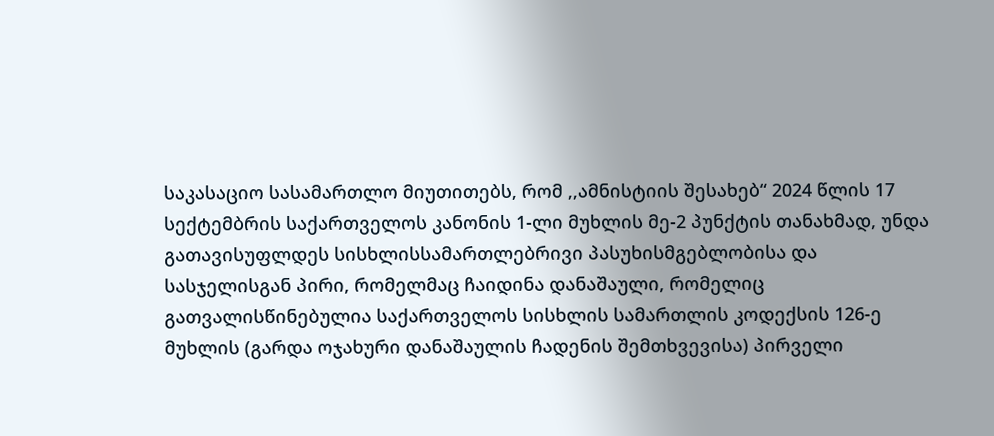საკასაციო სასამართლო მიუთითებს, რომ ,,ამნისტიის შესახებ“ 2024 წლის 17 სექტემბრის საქართველოს კანონის 1-ლი მუხლის მე-2 პუნქტის თანახმად, უნდა გათავისუფლდეს სისხლისსამართლებრივი პასუხისმგებლობისა და სასჯელისგან პირი, რომელმაც ჩაიდინა დანაშაული, რომელიც გათვალისწინებულია საქართველოს სისხლის სამართლის კოდექსის 126-ე მუხლის (გარდა ოჯახური დანაშაულის ჩადენის შემთხვევისა) პირველი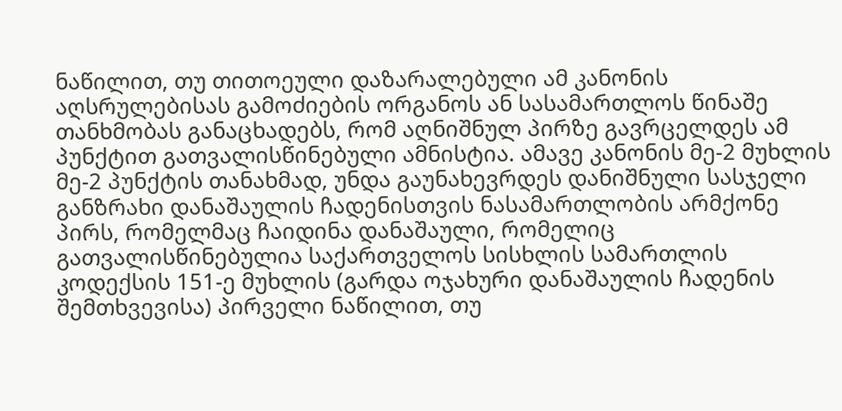ნაწილით, თუ თითოეული დაზარალებული ამ კანონის აღსრულებისას გამოძიების ორგანოს ან სასამართლოს წინაშე თანხმობას განაცხადებს, რომ აღნიშნულ პირზე გავრცელდეს ამ პუნქტით გათვალისწინებული ამნისტია. ამავე კანონის მე-2 მუხლის მე-2 პუნქტის თანახმად, უნდა გაუნახევრდეს დანიშნული სასჯელი განზრახი დანაშაულის ჩადენისთვის ნასამართლობის არმქონე პირს, რომელმაც ჩაიდინა დანაშაული, რომელიც გათვალისწინებულია საქართველოს სისხლის სამართლის კოდექსის 151-ე მუხლის (გარდა ოჯახური დანაშაულის ჩადენის შემთხვევისა) პირველი ნაწილით, თუ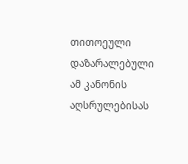თითოეული დაზარალებული ამ კანონის აღსრულებისას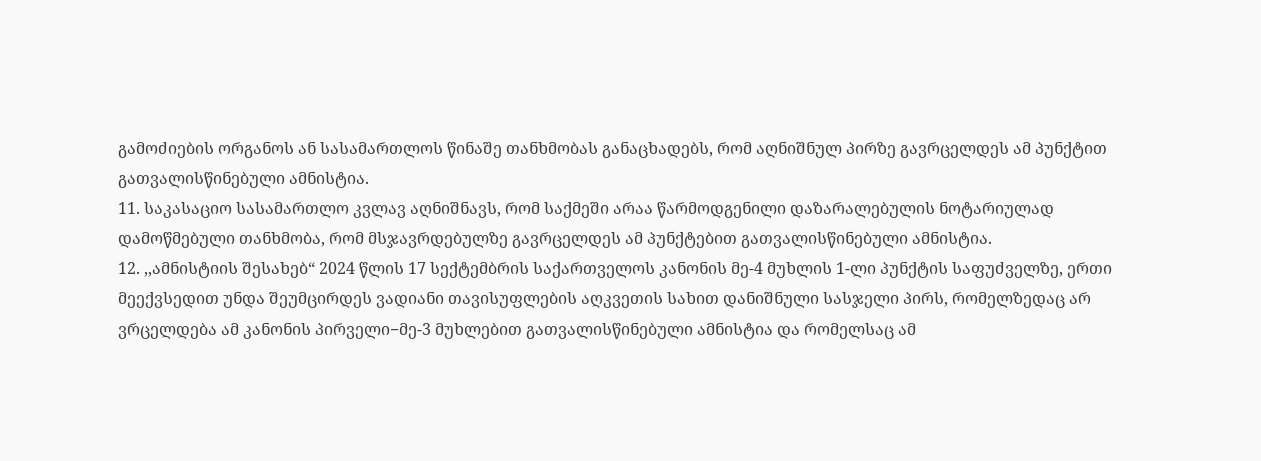გამოძიების ორგანოს ან სასამართლოს წინაშე თანხმობას განაცხადებს, რომ აღნიშნულ პირზე გავრცელდეს ამ პუნქტით გათვალისწინებული ამნისტია.
11. საკასაციო სასამართლო კვლავ აღნიშნავს, რომ საქმეში არაა წარმოდგენილი დაზარალებულის ნოტარიულად დამოწმებული თანხმობა, რომ მსჯავრდებულზე გავრცელდეს ამ პუნქტებით გათვალისწინებული ამნისტია.
12. ,,ამნისტიის შესახებ“ 2024 წლის 17 სექტემბრის საქართველოს კანონის მე-4 მუხლის 1-ლი პუნქტის საფუძველზე, ერთი მეექვსედით უნდა შეუმცირდეს ვადიანი თავისუფლების აღკვეთის სახით დანიშნული სასჯელი პირს, რომელზედაც არ ვრცელდება ამ კანონის პირველი−მე-3 მუხლებით გათვალისწინებული ამნისტია და რომელსაც ამ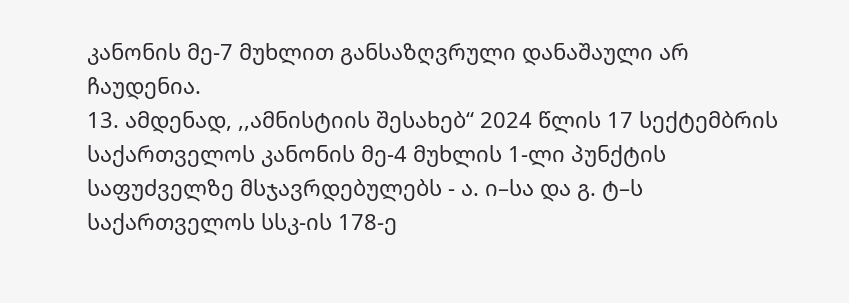კანონის მე-7 მუხლით განსაზღვრული დანაშაული არ ჩაუდენია.
13. ამდენად, ,,ამნისტიის შესახებ“ 2024 წლის 17 სექტემბრის საქართველოს კანონის მე-4 მუხლის 1-ლი პუნქტის საფუძველზე მსჯავრდებულებს - ა. ი–სა და გ. ტ–ს საქართველოს სსკ-ის 178-ე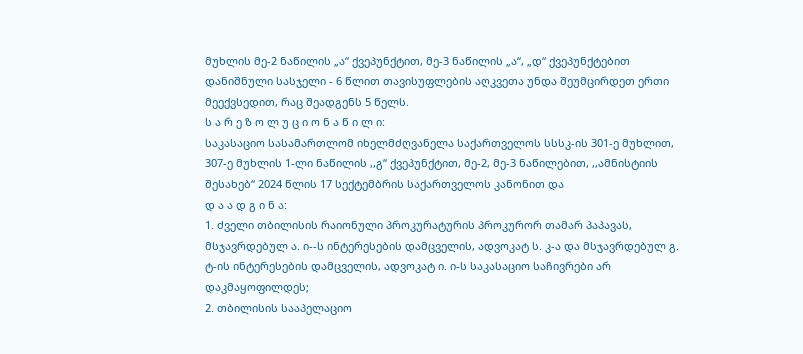მუხლის მე-2 ნაწილის „ა“ ქვეპუნქტით, მე-3 ნაწილის „ა“, „დ“ ქვეპუნქტებით დანიშნული სასჯელი - 6 წლით თავისუფლების აღკვეთა უნდა შეუმცირდეთ ერთი მეექვსედით, რაც შეადგენს 5 წელს.
ს ა რ ე ზ ო ლ უ ც ი ო ნ ა წ ი ლ ი:
საკასაციო სასამართლომ იხელმძღვანელა საქართველოს სსსკ-ის 301-ე მუხლით, 307-ე მუხლის 1-ლი ნაწილის ,,გ“ ქვეპუნქტით, მე-2, მე-3 ნაწილებით, ,,ამნისტიის შესახებ“ 2024 წლის 17 სექტემბრის საქართველოს კანონით და
დ ა ა დ გ ი ნ ა:
1. ძველი თბილისის რაიონული პროკურატურის პროკურორ თამარ პაპავას, მსჯავრდებულ ა. ი--ს ინტერესების დამცველის, ადვოკატ ს. კ-ა და მსჯავრდებულ გ. ტ-ის ინტერესების დამცველის, ადვოკატ ი. ი-ს საკასაციო საჩივრები არ დაკმაყოფილდეს;
2. თბილისის სააპელაციო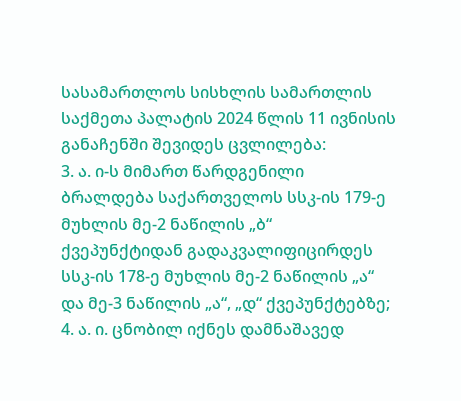სასამართლოს სისხლის სამართლის საქმეთა პალატის 2024 წლის 11 ივნისის განაჩენში შევიდეს ცვლილება:
3. ა. ი-ს მიმართ წარდგენილი ბრალდება საქართველოს სსკ-ის 179-ე მუხლის მე-2 ნაწილის „ბ“ ქვეპუნქტიდან გადაკვალიფიცირდეს სსკ-ის 178-ე მუხლის მე-2 ნაწილის „ა“ და მე-3 ნაწილის „ა“, „დ“ ქვეპუნქტებზე;
4. ა. ი. ცნობილ იქნეს დამნაშავედ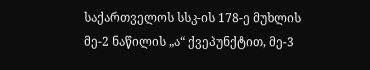საქართველოს სსკ-ის 178-ე მუხლის მე-2 ნაწილის „ა“ ქვეპუნქტით, მე-3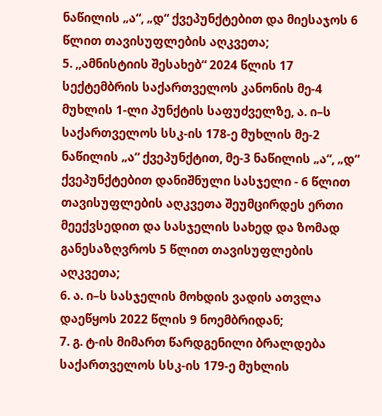ნაწილის „ა“, „დ“ ქვეპუნქტებით და მიესაჯოს 6 წლით თავისუფლების აღკვეთა;
5. ,,ამნისტიის შესახებ“ 2024 წლის 17 სექტემბრის საქართველოს კანონის მე-4 მუხლის 1-ლი პუნქტის საფუძველზე, ა. ი–ს საქართველოს სსკ-ის 178-ე მუხლის მე-2 ნაწილის „ა“ ქვეპუნქტით, მე-3 ნაწილის „ა“, „დ“ ქვეპუნქტებით დანიშნული სასჯელი - 6 წლით თავისუფლების აღკვეთა შეუმცირდეს ერთი მეექვსედით და სასჯელის სახედ და ზომად განესაზღვროს 5 წლით თავისუფლების აღკვეთა;
6. ა. ი–ს სასჯელის მოხდის ვადის ათვლა დაეწყოს 2022 წლის 9 ნოემბრიდან;
7. გ. ტ-ის მიმართ წარდგენილი ბრალდება საქართველოს სსკ-ის 179-ე მუხლის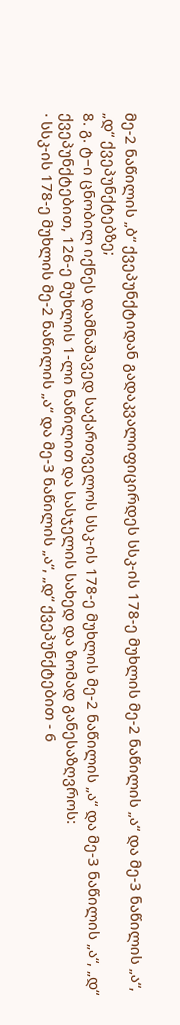მე-2 ნაწილის „ბ“ ქვეპუნქტიდან გადაკვალიფიცირდეს სსკ-ის 178-ე მუხლის მე-2 ნაწილის „ა“ და მე-3 ნაწილის „ა“, „დ“ ქვეპუნქტებზე;
8. გ. ტ–ი ცნობილ იქნეს დამნაშავედ საქართველოს სსკ-ის 178-ე მუხლის მე-2 ნაწილის „ა“ და მე-3 ნაწილის „ა“, „დ“ ქვეპუნქტებით, 126-ე მუხლის 1-ლი ნაწილით და სასჯელის სახედ და ზომად განესაზღვროს:
· სსკ-ის 178-ე მუხლის მე-2 ნაწილის „ა“ და მე-3 ნაწილის „ა“, „დ“ ქვეპუნქტებით - 6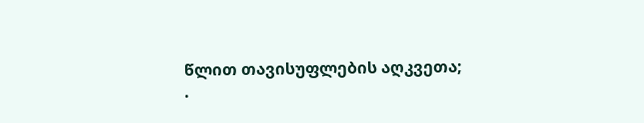წლით თავისუფლების აღკვეთა;
·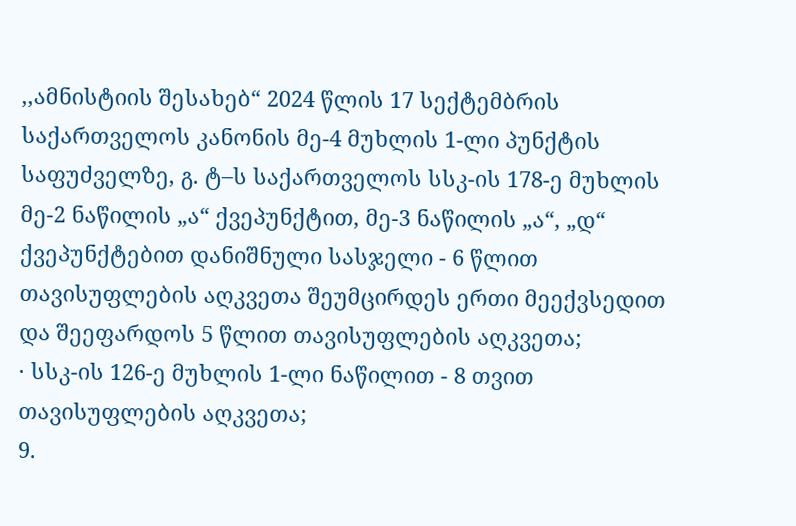,,ამნისტიის შესახებ“ 2024 წლის 17 სექტემბრის საქართველოს კანონის მე-4 მუხლის 1-ლი პუნქტის საფუძველზე, გ. ტ–ს საქართველოს სსკ-ის 178-ე მუხლის მე-2 ნაწილის „ა“ ქვეპუნქტით, მე-3 ნაწილის „ა“, „დ“ ქვეპუნქტებით დანიშნული სასჯელი - 6 წლით თავისუფლების აღკვეთა შეუმცირდეს ერთი მეექვსედით და შეეფარდოს 5 წლით თავისუფლების აღკვეთა;
· სსკ-ის 126-ე მუხლის 1-ლი ნაწილით - 8 თვით თავისუფლების აღკვეთა;
9.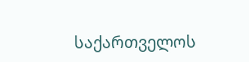საქართველოს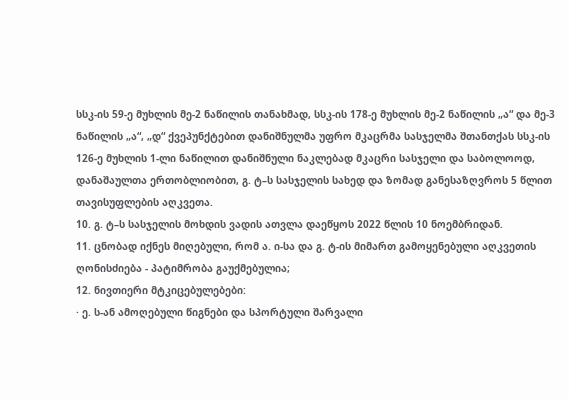სსკ-ის 59-ე მუხლის მე-2 ნაწილის თანახმად, სსკ-ის 178-ე მუხლის მე-2 ნაწილის „ა“ და მე-3 ნაწილის „ა“, „დ“ ქვეპუნქტებით დანიშნულმა უფრო მკაცრმა სასჯელმა შთანთქას სსკ-ის 126-ე მუხლის 1-ლი ნაწილით დანიშნული ნაკლებად მკაცრი სასჯელი და საბოლოოდ, დანაშაულთა ერთობლიობით, გ. ტ–ს სასჯელის სახედ და ზომად განესაზღვროს 5 წლით თავისუფლების აღკვეთა.
10. გ. ტ–ს სასჯელის მოხდის ვადის ათვლა დაეწყოს 2022 წლის 10 ნოემბრიდან.
11. ცნობად იქნეს მიღებული, რომ ა. ი-სა და გ. ტ-ის მიმართ გამოყენებული აღკვეთის ღონისძიება - პატიმრობა გაუქმებულია;
12. ნივთიერი მტკიცებულებები:
· ე. ს-ან ამოღებული წიგნები და სპორტული შარვალი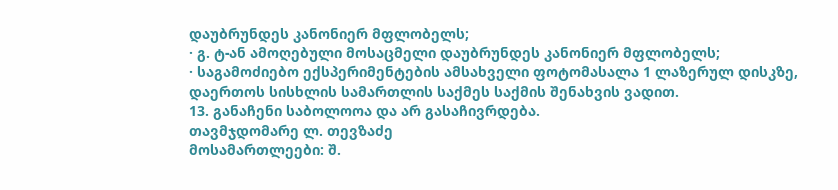დაუბრუნდეს კანონიერ მფლობელს;
· გ. ტ-ან ამოღებული მოსაცმელი დაუბრუნდეს კანონიერ მფლობელს;
· საგამოძიებო ექსპერიმენტების ამსახველი ფოტომასალა 1 ლაზერულ დისკზე, დაერთოს სისხლის სამართლის საქმეს საქმის შენახვის ვადით.
13. განაჩენი საბოლოოა და არ გასაჩივრდება.
თავმჯდომარე ლ. თევზაძე
მოსამართლეები: შ.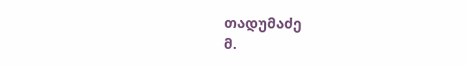თადუმაძე
მ.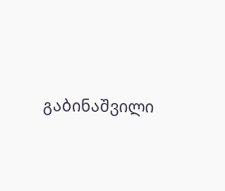გაბინაშვილი